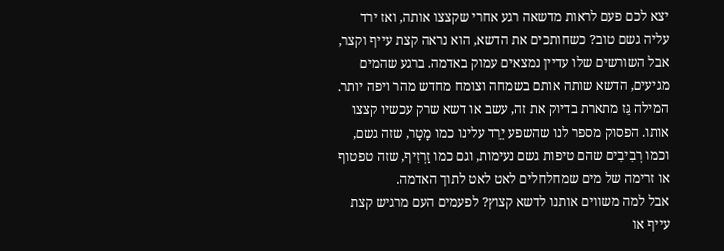יצא לכם פעם לראות מדשאה רגע אחרי שקצצו אותה, ואז ירד עליה גשם טוב? כשחותכים את הדשא, הוא נראה קצת עייף וקצר, אבל השורשים שלו עדיין נמצאים עמוק באדמה. ברגע שהמים מגיעים, הדשא שותה אותם בשמחה וצומח מחדש מהר ויפה יותר. המילה גֵּז מתארת בדיוק את זה, עשב או דשא שרק עכשיו קצצו אותו. הפסוק מספר לנו שהשפע יֵרֵד עלינו כמו מָטָר, שזה גשם, וכמו רְבִיבִים שהם טיפות גשם נעימות, וגם כמו זַרְזִיף, שזה טפטוף או זרימה של מים שמחלחלים לאט לאט לתוך האדמה.
אבל למה משווים אותנו לדשא קצוץ? לפעמים העם מרגיש קצת עייף או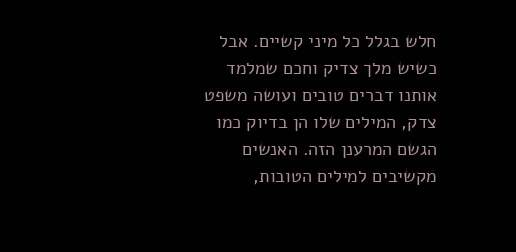חלש בגלל כל מיני קשיים. אבל כשיש מלך צדיק וחכם שמלמד אותנו דברים טובים ועושה משפט צדק, המילים שלו הן בדיוק כמו הגשם המרענן הזה. האנשים מקשיבים למילים הטובות,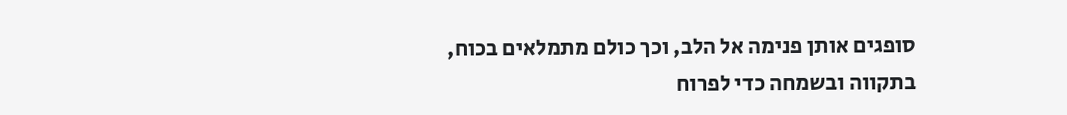סופגים אותן פנימה אל הלב, וכך כולם מתמלאים בכוח, בתקווה ובשמחה כדי לפרוח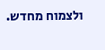ולצמוח מחדש.